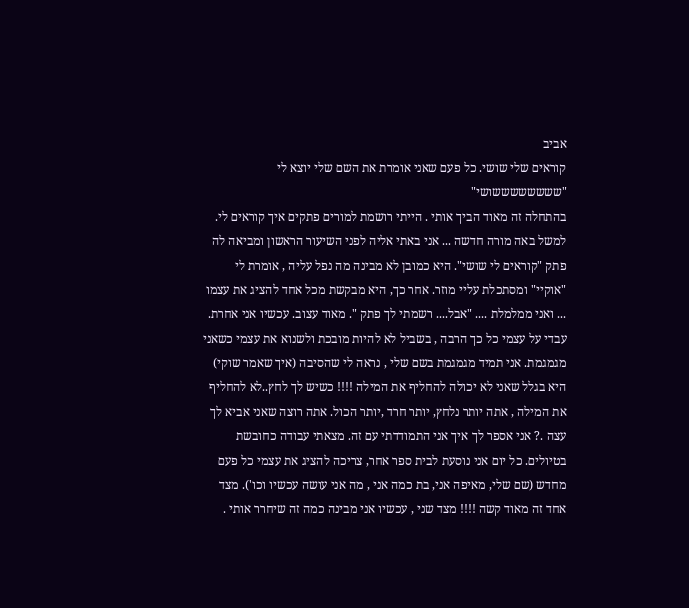אביב
קוראים שלי שושי. כל פעם שאני אומרת את השם שלי יוצא לי "ששששששששושי"
בהתחלה זה מאוד הביך אותי . הייתי רושמת למורים פתקים איך קוראים לי. למשל באה מורה חדשה ... אני באתי אליה לפני השיעור הראשון ומביאה לה פתק "קוראים לי שושי". היא כמובן לא מבינה מה נפל עליה , אומרת לי "אוקיי" ומסתכלת עליי מוזר. אחר כך, היא מבקשת מכל אחד להציג את עצמו ... ואני ממלמלת .... "אבל.... רשמתי לך פתק ". מאוד עצוב. עכשיו אני אחרת. עבדי על עצמי כל כך הרבה , בשביל לא להיות מובכת ולשנוא את עצמי כשאני מגמגמת. אני תמיד מגמגמת בשם שלי , נראה לי שהסיבה (איך שאמר שוקי) היא בגלל שאני לא יכולה להחליף את המילה !!!! כשיש לך לחץ..לא להחליף את המילה , אתה יותר נלחץ, יותר חרד ,יותר הכול. אתה רוצה שאני אביא לך עצה .? אני אספר לך איך אני התמודדתי עם זה. מצאתי עבודה כחובשת בטיולים. כל יום אני נוסעת לבית ספר אחר, צריכה להציג את עצמי כל פעם מחדש (שם שלי, מאיפה אני, בת כמה אני , מה אני עושה עכשיו וכו'). מצד אחד זה מאוד קשה !!!! מצד שני , עכשיו אני מבינה כמה זה שיחרר אותי .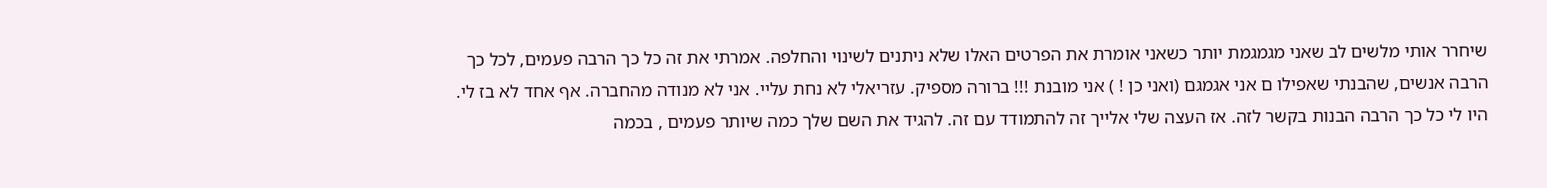שיחרר אותי מלשים לב שאני מגמגמת יותר כשאני אומרת את הפרטים האלו שלא ניתנים לשינוי והחלפה. אמרתי את זה כל כך הרבה פעמים, לכל כך הרבה אנשים, שהבנתי שאפילו ם אני אגמגם (ואני כן ! ) אני מובנת !!! ברורה מספיק. עזריאלי לא נחת עליי. אני לא מנודה מהחברה. אף אחד לא בז לי. היו לי כל כך הרבה הבנות בקשר לזה. אז העצה שלי אלייך זה להתמודד עם זה. להגיד את השם שלך כמה שיותר פעמים , בכמה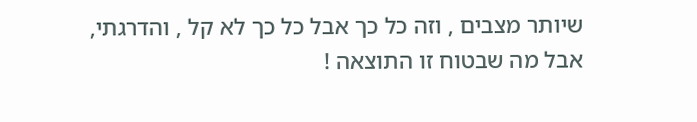שיותר מצבים , וזה כל כך אבל כל כך לא קל , והדרגתי, אבל מה שבטוח זו התוצאה !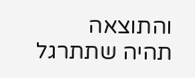והתוצאה תהיה שתתרגל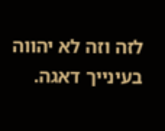לזה וזה לא יהווה בעינייך דאגה.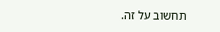תחשוב על זה.